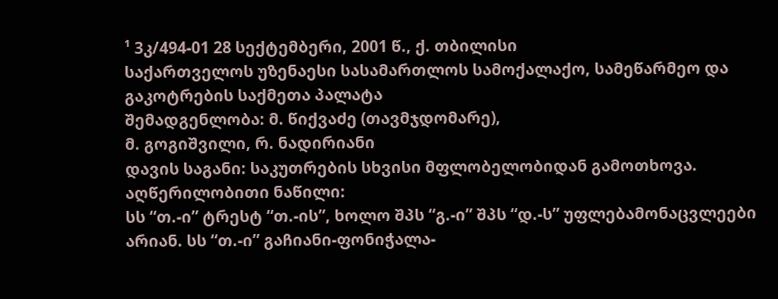¹ 3კ/494-01 28 სექტემბერი, 2001 წ., ქ. თბილისი
საქართველოს უზენაესი სასამართლოს სამოქალაქო, სამეწარმეო და გაკოტრების საქმეთა პალატა
შემადგენლობა: მ. წიქვაძე (თავმჯდომარე),
მ. გოგიშვილი, რ. ნადირიანი
დავის საგანი: საკუთრების სხვისი მფლობელობიდან გამოთხოვა.
აღწერილობითი ნაწილი:
სს “თ.-ი” ტრესტ “თ.-ის”, ხოლო შპს “გ.-ი” შპს “დ.-ს” უფლებამონაცვლეები არიან. სს “თ.-ი” გაჩიანი-ფონიჭალა-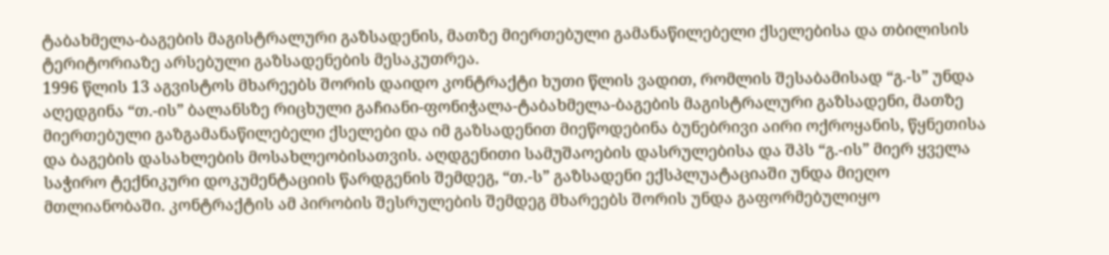ტაბახმელა-ბაგების მაგისტრალური გაზსადენის, მათზე მიერთებული გამანაწილებელი ქსელებისა და თბილისის ტერიტორიაზე არსებული გაზსადენების მესაკუთრეა.
1996 წლის 13 აგვისტოს მხარეებს შორის დაიდო კონტრაქტი ხუთი წლის ვადით, რომლის შესაბამისად “გ.-ს” უნდა აღედგინა “თ.-ის” ბალანსზე რიცხული გაჩიანი-ფონიჭალა-ტაბახმელა-ბაგების მაგისტრალური გაზსადენი, მათზე მიერთებული გაზგამანაწილებელი ქსელები და იმ გაზსადენით მიეწოდებინა ბუნებრივი აირი ოქროყანის, წყნეთისა და ბაგების დასახლების მოსახლეობისათვის. აღდგენითი სამუშაოების დასრულებისა და შპს “გ.-ის” მიერ ყველა საჭირო ტექნიკური დოკუმენტაციის წარდგენის შემდეგ, “თ.-ს” გაზსადენი ექსპლუატაციაში უნდა მიეღო მთლიანობაში. კონტრაქტის ამ პირობის შესრულების შემდეგ მხარეებს შორის უნდა გაფორმებულიყო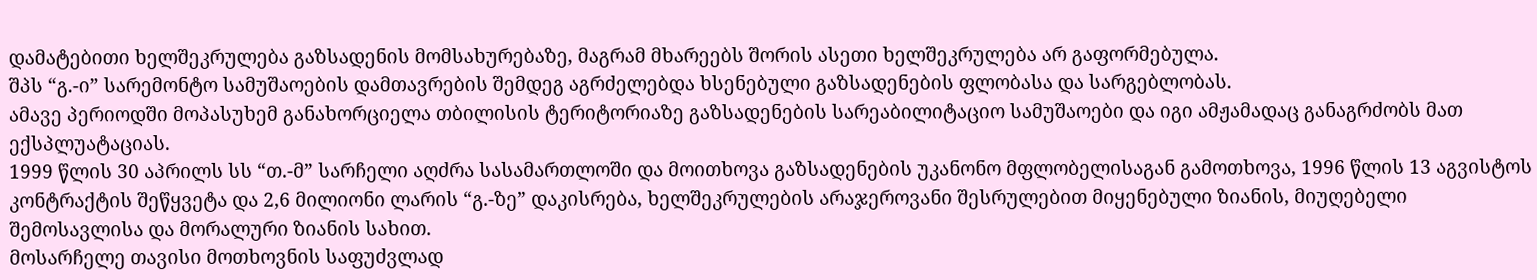დამატებითი ხელშეკრულება გაზსადენის მომსახურებაზე, მაგრამ მხარეებს შორის ასეთი ხელშეკრულება არ გაფორმებულა.
შპს “გ.-ი” სარემონტო სამუშაოების დამთავრების შემდეგ აგრძელებდა ხსენებული გაზსადენების ფლობასა და სარგებლობას.
ამავე პერიოდში მოპასუხემ განახორციელა თბილისის ტერიტორიაზე გაზსადენების სარეაბილიტაციო სამუშაოები და იგი ამჟამადაც განაგრძობს მათ ექსპლუატაციას.
1999 წლის 30 აპრილს სს “თ.-მ” სარჩელი აღძრა სასამართლოში და მოითხოვა გაზსადენების უკანონო მფლობელისაგან გამოთხოვა, 1996 წლის 13 აგვისტოს კონტრაქტის შეწყვეტა და 2,6 მილიონი ლარის “გ.-ზე” დაკისრება, ხელშეკრულების არაჯეროვანი შესრულებით მიყენებული ზიანის, მიუღებელი შემოსავლისა და მორალური ზიანის სახით.
მოსარჩელე თავისი მოთხოვნის საფუძვლად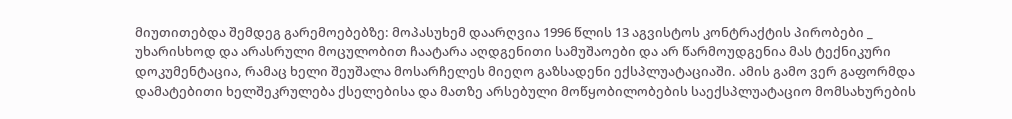მიუთითებდა შემდეგ გარემოებებზე: მოპასუხემ დაარღვია 1996 წლის 13 აგვისტოს კონტრაქტის პირობები _ უხარისხოდ და არასრული მოცულობით ჩაატარა აღდგენითი სამუშაოები და არ წარმოუდგენია მას ტექნიკური დოკუმენტაცია, რამაც ხელი შეუშალა მოსარჩელეს მიეღო გაზსადენი ექსპლუატაციაში. ამის გამო ვერ გაფორმდა დამატებითი ხელშეკრულება ქსელებისა და მათზე არსებული მოწყობილობების საექსპლუატაციო მომსახურების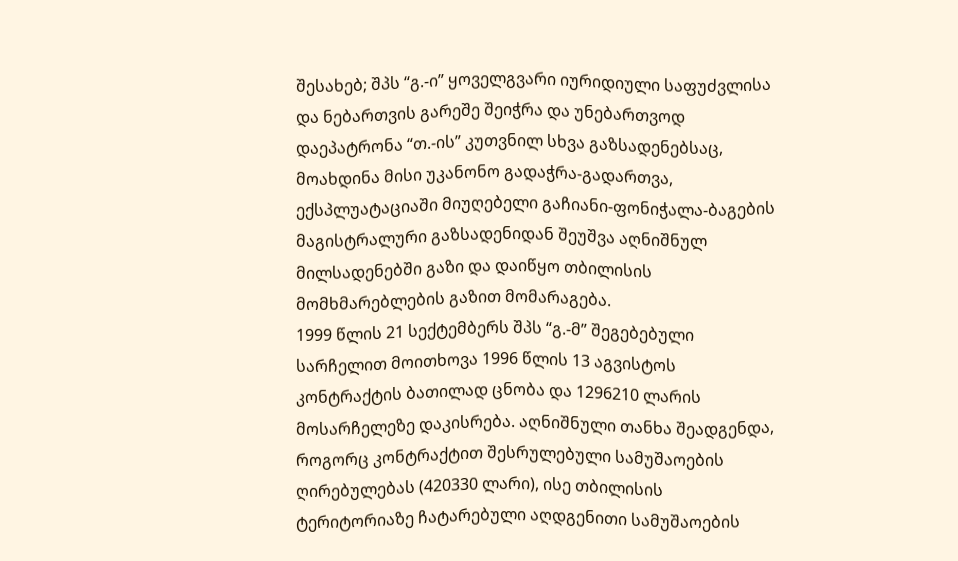შესახებ; შპს “გ.-ი” ყოველგვარი იურიდიული საფუძვლისა და ნებართვის გარეშე შეიჭრა და უნებართვოდ დაეპატრონა “თ.-ის” კუთვნილ სხვა გაზსადენებსაც, მოახდინა მისი უკანონო გადაჭრა-გადართვა, ექსპლუატაციაში მიუღებელი გაჩიანი-ფონიჭალა-ბაგების მაგისტრალური გაზსადენიდან შეუშვა აღნიშნულ მილსადენებში გაზი და დაიწყო თბილისის მომხმარებლების გაზით მომარაგება.
1999 წლის 21 სექტემბერს შპს “გ.-მ” შეგებებული სარჩელით მოითხოვა 1996 წლის 13 აგვისტოს კონტრაქტის ბათილად ცნობა და 1296210 ლარის მოსარჩელეზე დაკისრება. აღნიშნული თანხა შეადგენდა, როგორც კონტრაქტით შესრულებული სამუშაოების ღირებულებას (420330 ლარი), ისე თბილისის ტერიტორიაზე ჩატარებული აღდგენითი სამუშაოების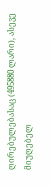ღირებულებასაც (495880 ლარი), ასევე მიუღებელ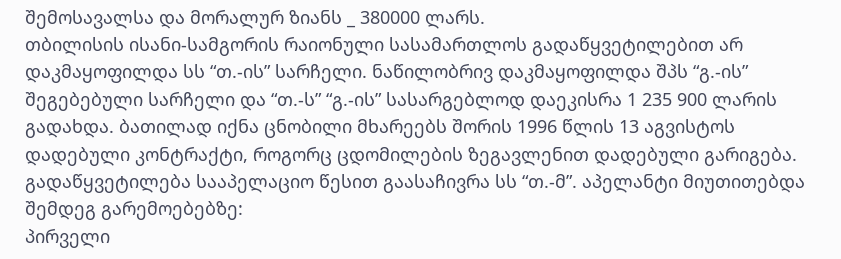შემოსავალსა და მორალურ ზიანს _ 380000 ლარს.
თბილისის ისანი-სამგორის რაიონული სასამართლოს გადაწყვეტილებით არ დაკმაყოფილდა სს “თ.-ის” სარჩელი. ნაწილობრივ დაკმაყოფილდა შპს “გ.-ის” შეგებებული სარჩელი და “თ.-ს” “გ.-ის” სასარგებლოდ დაეკისრა 1 235 900 ლარის გადახდა. ბათილად იქნა ცნობილი მხარეებს შორის 1996 წლის 13 აგვისტოს დადებული კონტრაქტი, როგორც ცდომილების ზეგავლენით დადებული გარიგება.
გადაწყვეტილება სააპელაციო წესით გაასაჩივრა სს “თ.-მ”. აპელანტი მიუთითებდა შემდეგ გარემოებებზე:
პირველი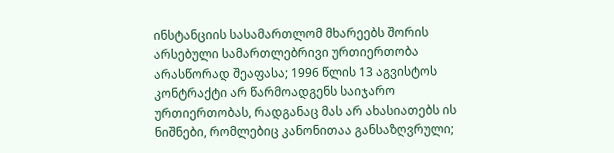ინსტანციის სასამართლომ მხარეებს შორის არსებული სამართლებრივი ურთიერთობა არასწორად შეაფასა; 1996 წლის 13 აგვისტოს კონტრაქტი არ წარმოადგენს საიჯარო ურთიერთობას, რადგანაც მას არ ახასიათებს ის ნიშნები, რომლებიც კანონითაა განსაზღვრული;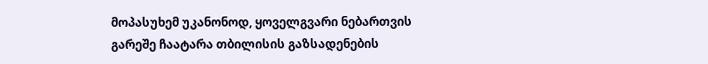მოპასუხემ უკანონოდ, ყოველგვარი ნებართვის გარეშე ჩაატარა თბილისის გაზსადენების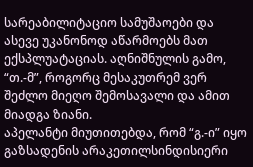სარეაბილიტაციო სამუშაოები და ასევე უკანონოდ აწარმოებს მათ ექსპლუატაციას. აღნიშნულის გამო, “თ.-მ”, როგორც მესაკუთრემ ვერ შეძლო მიეღო შემოსავალი და ამით მიადგა ზიანი.
აპელანტი მიუთითებდა, რომ “გ.-ი” იყო გაზსადენის არაკეთილსინდისიერი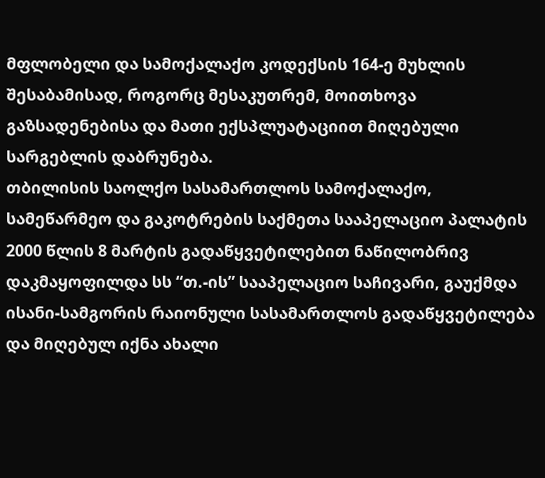მფლობელი და სამოქალაქო კოდექსის 164-ე მუხლის შესაბამისად, როგორც მესაკუთრემ, მოითხოვა გაზსადენებისა და მათი ექსპლუატაციით მიღებული სარგებლის დაბრუნება.
თბილისის საოლქო სასამართლოს სამოქალაქო, სამეწარმეო და გაკოტრების საქმეთა სააპელაციო პალატის 2000 წლის 8 მარტის გადაწყვეტილებით ნაწილობრივ დაკმაყოფილდა სს “თ.-ის” სააპელაციო საჩივარი, გაუქმდა ისანი-სამგორის რაიონული სასამართლოს გადაწყვეტილება და მიღებულ იქნა ახალი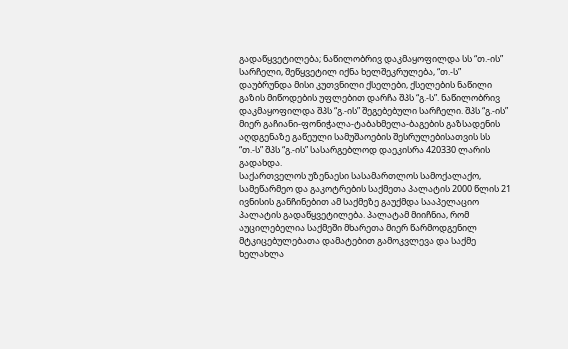გადაწყვეტილება; ნაწილობრივ დაკმაყოფილდა სს “თ.-ის” სარჩელი, შეწყვეტილ იქნა ხელშეკრულება, “თ.-ს” დაუბრუნდა მისი კუთვნილი ქსელები, ქსელების ნაწილი გაზის მიწოდების უფლებით დარჩა შპს “გ.-ს”. ნაწილობრივ დაკმაყოფილდა შპს “გ.-ის” შეგებებული სარჩელი. შპს “გ.-ის” მიერ გაჩიანი-ფონიჭალა-ტაბახმელა-ბაგების გაზსადენის აღდგენაზე გაწეული სამუშაოების შესრულებისათვის სს “თ.-ს” შპს “გ.-ის” სასარგებლოდ დაეკისრა 420330 ლარის გადახდა.
საქართველოს უზენაესი სასამართლოს სამოქალაქო, სამეწარმეო და გაკოტრების საქმეთა პალატის 2000 წლის 21 ივნისის განჩინებით ამ საქმეზე გაუქმდა სააპელაციო პალატის გადაწყვეტილება. პალატამ მიიჩნია, რომ აუცილებელია საქმეში მხარეთა მიერ წარმოდგენილ მტკიცებულებათა დამატებით გამოკვლევა და საქმე ხელახლა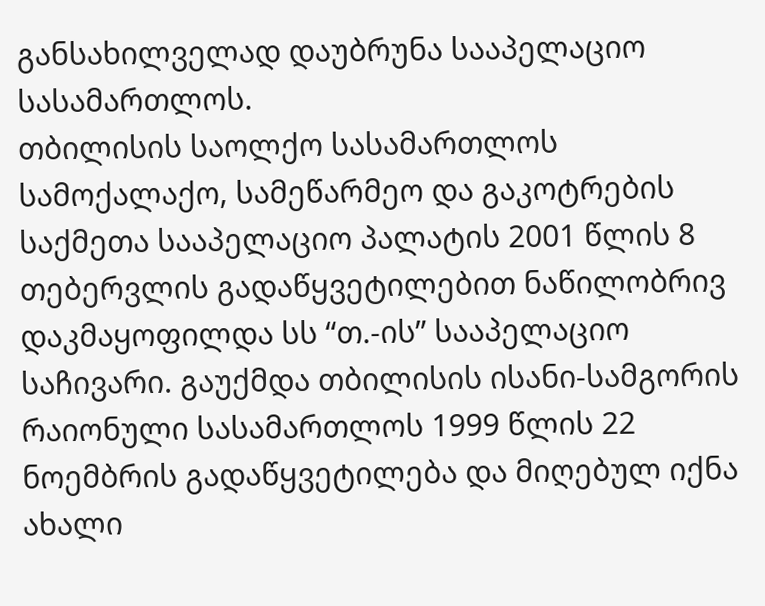განსახილველად დაუბრუნა სააპელაციო სასამართლოს.
თბილისის საოლქო სასამართლოს სამოქალაქო, სამეწარმეო და გაკოტრების საქმეთა სააპელაციო პალატის 2001 წლის 8 თებერვლის გადაწყვეტილებით ნაწილობრივ დაკმაყოფილდა სს “თ.-ის” სააპელაციო საჩივარი. გაუქმდა თბილისის ისანი-სამგორის რაიონული სასამართლოს 1999 წლის 22 ნოემბრის გადაწყვეტილება და მიღებულ იქნა ახალი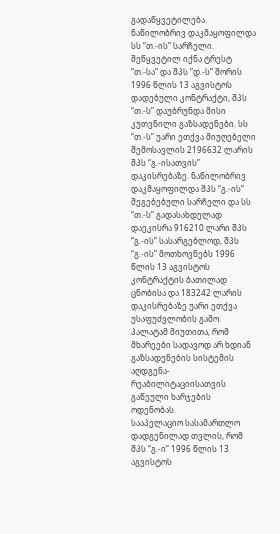გადაწყვეტილება. ნაწილობრივ დაკმაყოფილდა სს “თ.-ის” სარჩელი. შეწყვეტილ იქნა ტრესტ “თ.-სა” და შპს “დ.-ს” შორის 1996 წლის 13 აგვისტოს დადებული კონტრაქტი, შპს “თ.-ს” დაუბრუნდა მისი კუთვნილი გაზსადენები. სს “თ.-ს” უარი ეთქვა მიუღებელი შემოსავლის 2196632 ლარის შპს “გ.-ისათვის” დაკისრებაზე. ნაწილობრივ დაკმაყოფილდა შპს “გ.-ის” შეგებებული სარჩელი და სს “თ.-ს” გადასახდელად დაეკისრა 916210 ლარი შპს “გ.-ის” სასარგებლოდ, შპს “გ.-ის” მოთხოვნებს 1996 წლის 13 აგვისტოს კონტრაქტის ბათილად ცნობისა და 183242 ლარის დაკისრებაზე უარი ეთქვა უსაფუძვლობის გამო.
პალატამ მიუთითა, რომ მხარეები სადავოდ არ ხდიან გაზსადენების სისტემის აღდგენა-რეაბილიტაციისათვის გაწეული ხარჯების ოდენობას.
სააპელაციო სასამართლო დადგენილად თვლის, რომ შპს “გ.-ი” 1996 წლის 13 აგვისტოს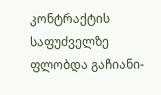კონტრაქტის საფუძველზე ფლობდა გაჩიანი-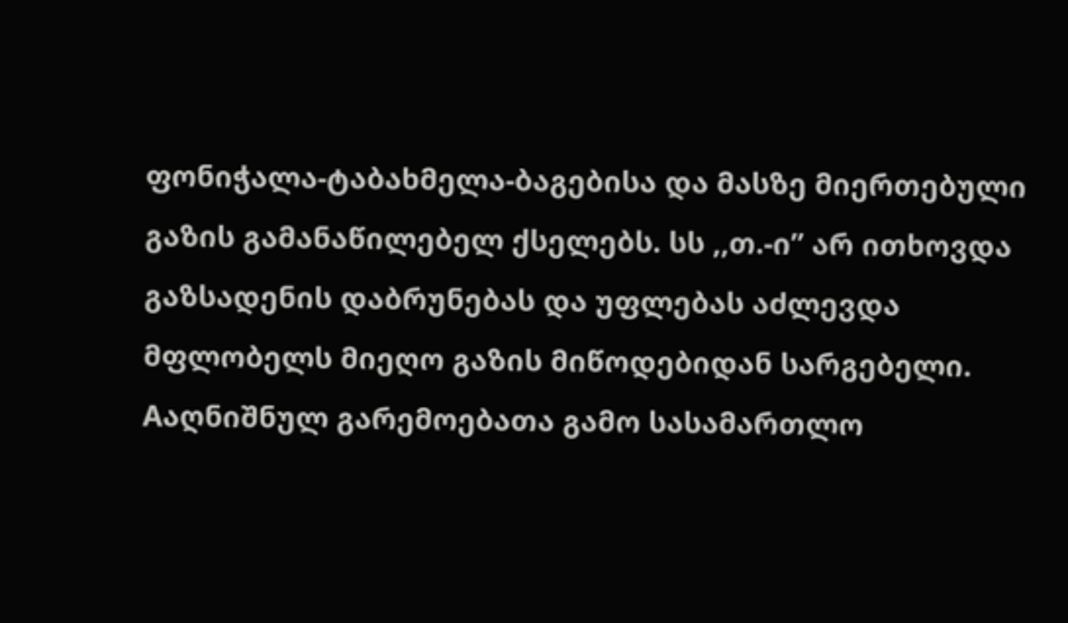ფონიჭალა-ტაბახმელა-ბაგებისა და მასზე მიერთებული გაზის გამანაწილებელ ქსელებს. სს ,,თ.-ი” არ ითხოვდა გაზსადენის დაბრუნებას და უფლებას აძლევდა მფლობელს მიეღო გაზის მიწოდებიდან სარგებელი. Aაღნიშნულ გარემოებათა გამო სასამართლო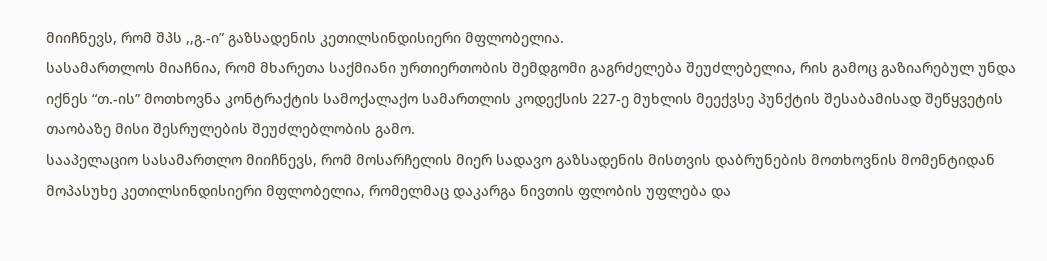მიიჩნევს, რომ შპს ,,გ.-ი” გაზსადენის კეთილსინდისიერი მფლობელია.
სასამართლოს მიაჩნია, რომ მხარეთა საქმიანი ურთიერთობის შემდგომი გაგრძელება შეუძლებელია, რის გამოც გაზიარებულ უნდა იქნეს “თ.-ის” მოთხოვნა კონტრაქტის სამოქალაქო სამართლის კოდექსის 227-ე მუხლის მეექვსე პუნქტის შესაბამისად შეწყვეტის თაობაზე მისი შესრულების შეუძლებლობის გამო.
სააპელაციო სასამართლო მიიჩნევს, რომ მოსარჩელის მიერ სადავო გაზსადენის მისთვის დაბრუნების მოთხოვნის მომენტიდან მოპასუხე კეთილსინდისიერი მფლობელია, რომელმაც დაკარგა ნივთის ფლობის უფლება და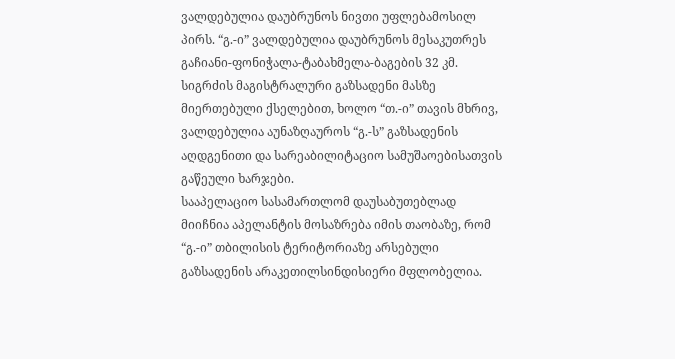ვალდებულია დაუბრუნოს ნივთი უფლებამოსილ პირს. “გ.-ი” ვალდებულია დაუბრუნოს მესაკუთრეს გაჩიანი-ფონიჭალა-ტაბახმელა-ბაგების 32 კმ. სიგრძის მაგისტრალური გაზსადენი მასზე მიერთებული ქსელებით, ხოლო “თ.-ი” თავის მხრივ, ვალდებულია აუნაზღაუროს “გ.-ს” გაზსადენის აღდგენითი და სარეაბილიტაციო სამუშაოებისათვის გაწეული ხარჯები.
სააპელაციო სასამართლომ დაუსაბუთებლად მიიჩნია აპელანტის მოსაზრება იმის თაობაზე, რომ “გ.-ი” თბილისის ტერიტორიაზე არსებული გაზსადენის არაკეთილსინდისიერი მფლობელია.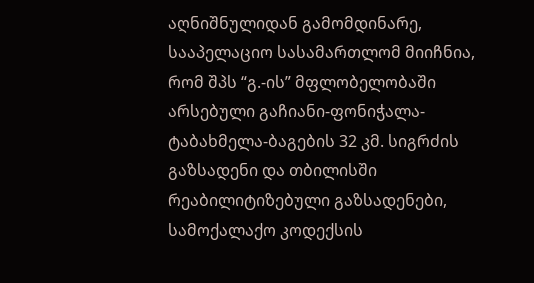აღნიშნულიდან გამომდინარე, სააპელაციო სასამართლომ მიიჩნია, რომ შპს “გ.-ის” მფლობელობაში არსებული გაჩიანი-ფონიჭალა-ტაბახმელა-ბაგების 32 კმ. სიგრძის გაზსადენი და თბილისში რეაბილიტიზებული გაზსადენები, სამოქალაქო კოდექსის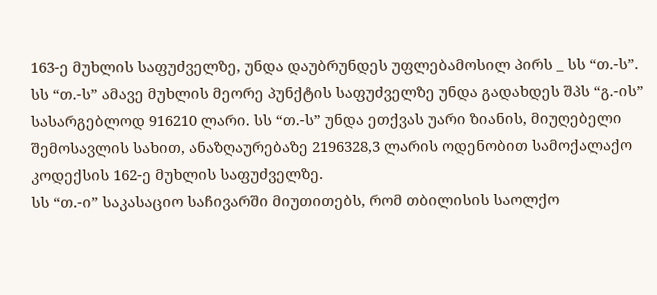163-ე მუხლის საფუძველზე, უნდა დაუბრუნდეს უფლებამოსილ პირს _ სს “თ.-ს”. სს “თ.-ს” ამავე მუხლის მეორე პუნქტის საფუძველზე უნდა გადახდეს შპს “გ.-ის” სასარგებლოდ 916210 ლარი. სს “თ.-ს” უნდა ეთქვას უარი ზიანის, მიუღებელი შემოსავლის სახით, ანაზღაურებაზე 2196328,3 ლარის ოდენობით სამოქალაქო კოდექსის 162-ე მუხლის საფუძველზე.
სს “თ.-ი” საკასაციო საჩივარში მიუთითებს, რომ თბილისის საოლქო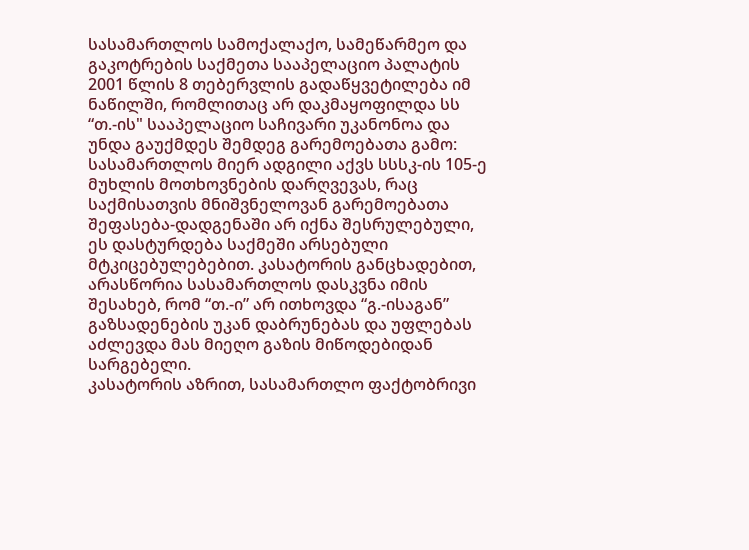სასამართლოს სამოქალაქო, სამეწარმეო და გაკოტრების საქმეთა სააპელაციო პალატის 2001 წლის 8 თებერვლის გადაწყვეტილება იმ ნაწილში, რომლითაც არ დაკმაყოფილდა სს “თ.-ის" სააპელაციო საჩივარი უკანონოა და უნდა გაუქმდეს შემდეგ გარემოებათა გამო: სასამართლოს მიერ ადგილი აქვს სსსკ-ის 105-ე მუხლის მოთხოვნების დარღვევას, რაც საქმისათვის მნიშვნელოვან გარემოებათა შეფასება-დადგენაში არ იქნა შესრულებული, ეს დასტურდება საქმეში არსებული მტკიცებულებებით. კასატორის განცხადებით, არასწორია სასამართლოს დასკვნა იმის შესახებ, რომ “თ.-ი” არ ითხოვდა “გ.-ისაგან” გაზსადენების უკან დაბრუნებას და უფლებას აძლევდა მას მიეღო გაზის მიწოდებიდან სარგებელი.
კასატორის აზრით, სასამართლო ფაქტობრივი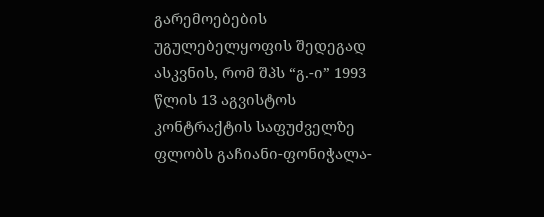გარემოებების უგულებელყოფის შედეგად ასკვნის, რომ შპს “გ.-ი” 1993 წლის 13 აგვისტოს კონტრაქტის საფუძველზე ფლობს გაჩიანი-ფონიჭალა-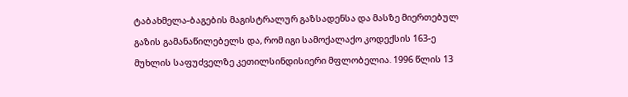ტაბახმელა-ბაგების მაგისტრალურ გაზსადენსა და მასზე მიერთებულ გაზის გამანაწილებელს და, რომ იგი სამოქალაქო კოდექსის 163-ე მუხლის საფუძველზე კეთილსინდისიერი მფლობელია. 1996 წლის 13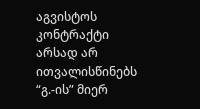აგვისტოს კონტრაქტი არსად არ ითვალისწინებს “გ.-ის” მიერ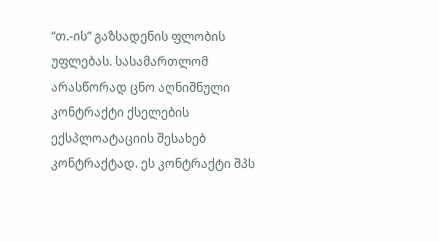“თ.-ის” გაზსადენის ფლობის უფლებას. სასამართლომ არასწორად ცნო აღნიშნული კონტრაქტი ქსელების ექსპლოატაციის შესახებ კონტრაქტად. ეს კონტრაქტი შპს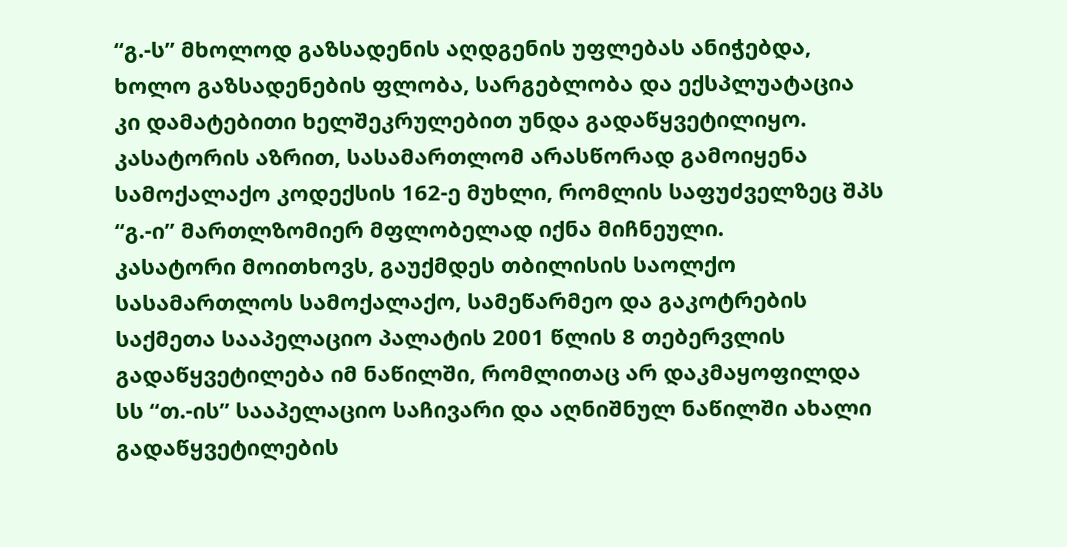“გ.-ს” მხოლოდ გაზსადენის აღდგენის უფლებას ანიჭებდა, ხოლო გაზსადენების ფლობა, სარგებლობა და ექსპლუატაცია კი დამატებითი ხელშეკრულებით უნდა გადაწყვეტილიყო.
კასატორის აზრით, სასამართლომ არასწორად გამოიყენა სამოქალაქო კოდექსის 162-ე მუხლი, რომლის საფუძველზეც შპს “გ.-ი” მართლზომიერ მფლობელად იქნა მიჩნეული.
კასატორი მოითხოვს, გაუქმდეს თბილისის საოლქო სასამართლოს სამოქალაქო, სამეწარმეო და გაკოტრების საქმეთა სააპელაციო პალატის 2001 წლის 8 თებერვლის გადაწყვეტილება იმ ნაწილში, რომლითაც არ დაკმაყოფილდა სს “თ.-ის” სააპელაციო საჩივარი და აღნიშნულ ნაწილში ახალი გადაწყვეტილების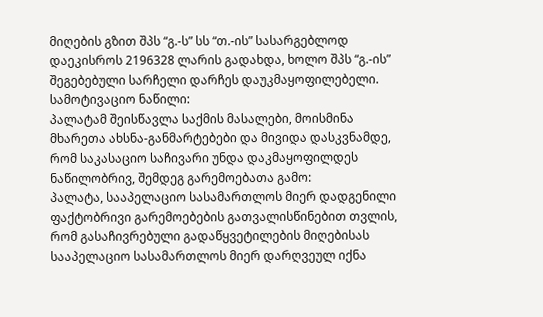მიღების გზით შპს “გ.-ს” სს “თ.-ის” სასარგებლოდ დაეკისროს 2196328 ლარის გადახდა, ხოლო შპს “გ.-ის” შეგებებული სარჩელი დარჩეს დაუკმაყოფილებელი.
სამოტივაციო ნაწილი:
პალატამ შეისწავლა საქმის მასალები, მოისმინა მხარეთა ახსნა-განმარტებები და მივიდა დასკვნამდე, რომ საკასაციო საჩივარი უნდა დაკმაყოფილდეს ნაწილობრივ, შემდეგ გარემოებათა გამო:
პალატა, სააპელაციო სასამართლოს მიერ დადგენილი ფაქტობრივი გარემოებების გათვალისწინებით თვლის, რომ გასაჩივრებული გადაწყვეტილების მიღებისას სააპელაციო სასამართლოს მიერ დარღვეულ იქნა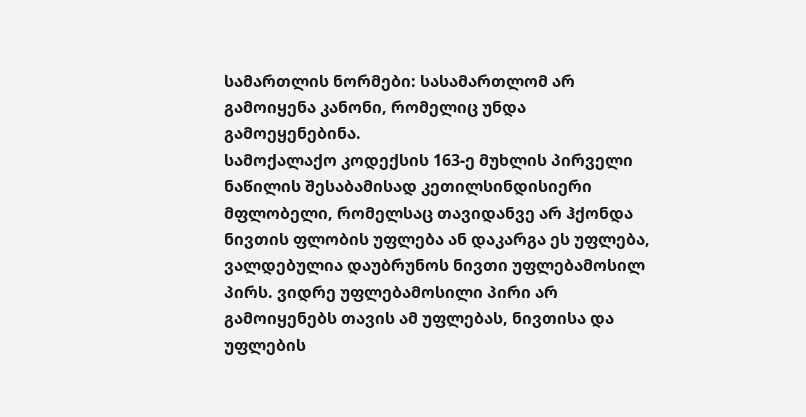სამართლის ნორმები: სასამართლომ არ გამოიყენა კანონი, რომელიც უნდა გამოეყენებინა.
სამოქალაქო კოდექსის 163-ე მუხლის პირველი ნაწილის შესაბამისად კეთილსინდისიერი მფლობელი, რომელსაც თავიდანვე არ ჰქონდა ნივთის ფლობის უფლება ან დაკარგა ეს უფლება, ვალდებულია დაუბრუნოს ნივთი უფლებამოსილ პირს. ვიდრე უფლებამოსილი პირი არ გამოიყენებს თავის ამ უფლებას, ნივთისა და უფლების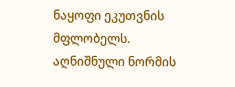ნაყოფი ეკუთვნის მფლობელს.
აღნიშნული ნორმის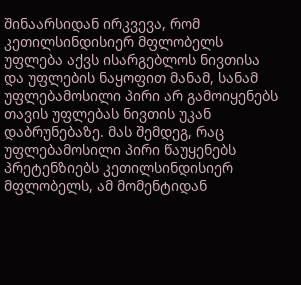შინაარსიდან ირკვევა, რომ კეთილსინდისიერ მფლობელს უფლება აქვს ისარგებლოს ნივთისა და უფლების ნაყოფით მანამ, სანამ უფლებამოსილი პირი არ გამოიყენებს თავის უფლებას ნივთის უკან დაბრუნებაზე. მას შემდეგ, რაც უფლებამოსილი პირი წაუყენებს პრეტენზიებს კეთილსინდისიერ მფლობელს, ამ მომენტიდან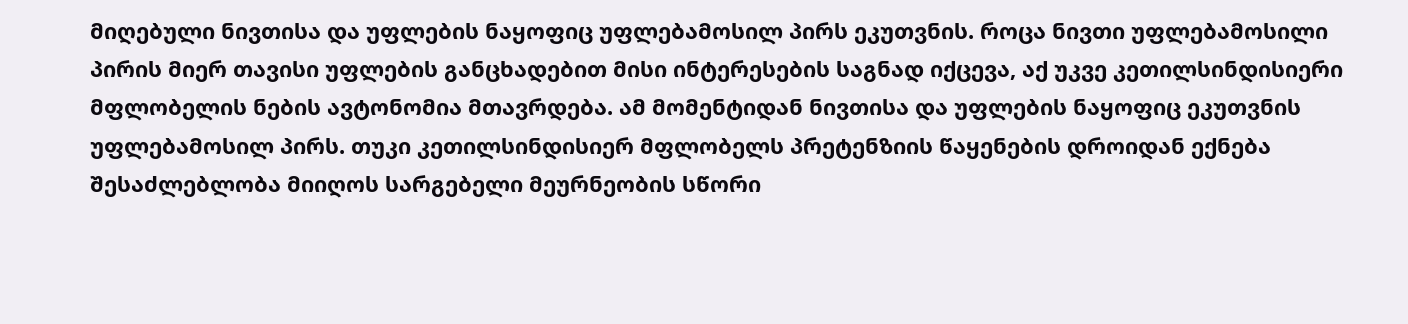მიღებული ნივთისა და უფლების ნაყოფიც უფლებამოსილ პირს ეკუთვნის. როცა ნივთი უფლებამოსილი პირის მიერ თავისი უფლების განცხადებით მისი ინტერესების საგნად იქცევა, აქ უკვე კეთილსინდისიერი მფლობელის ნების ავტონომია მთავრდება. ამ მომენტიდან ნივთისა და უფლების ნაყოფიც ეკუთვნის უფლებამოსილ პირს. თუკი კეთილსინდისიერ მფლობელს პრეტენზიის წაყენების დროიდან ექნება შესაძლებლობა მიიღოს სარგებელი მეურნეობის სწორი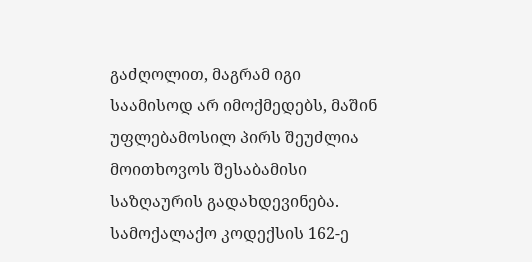გაძღოლით, მაგრამ იგი საამისოდ არ იმოქმედებს, მაშინ უფლებამოსილ პირს შეუძლია მოითხოვოს შესაბამისი საზღაურის გადახდევინება.
სამოქალაქო კოდექსის 162-ე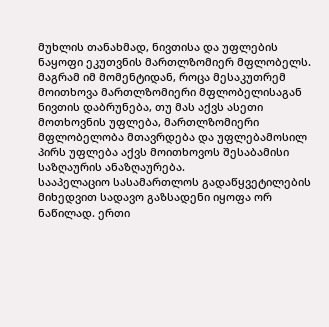მუხლის თანახმად, ნივთისა და უფლების ნაყოფი ეკუთვნის მართლზომიერ მფლობელს. მაგრამ იმ მომენტიდან, როცა მესაკუთრემ მოითხოვა მართლზომიერი მფლობელისაგან ნივთის დაბრუნება, თუ მას აქვს ასეთი მოთხოვნის უფლება, მართლზომიერი მფლობელობა მთავრდება და უფლებამოსილ პირს უფლება აქვს მოითხოვოს შესაბამისი საზღაურის ანაზღაურება.
სააპელაციო სასამართლოს გადაწყვეტილების მიხედვით სადავო გაზსადენი იყოფა ორ ნაწილად. ერთი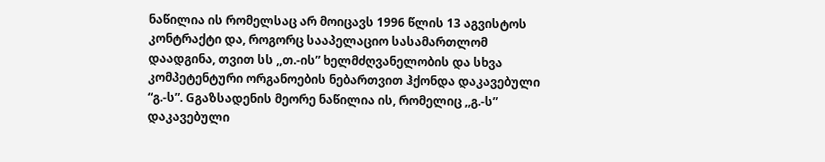ნაწილია ის რომელსაც არ მოიცავს 1996 წლის 13 აგვისტოს კონტრაქტი და, როგორც სააპელაციო სასამართლომ დაადგინა, თვით სს ,,თ.-ის” ხელმძღვანელობის და სხვა კომპეტენტური ორგანოების ნებართვით ჰქონდა დაკავებული “გ.-ს”. Gგაზსადენის მეორე ნაწილია ის, რომელიც ,,გ.-ს” დაკავებული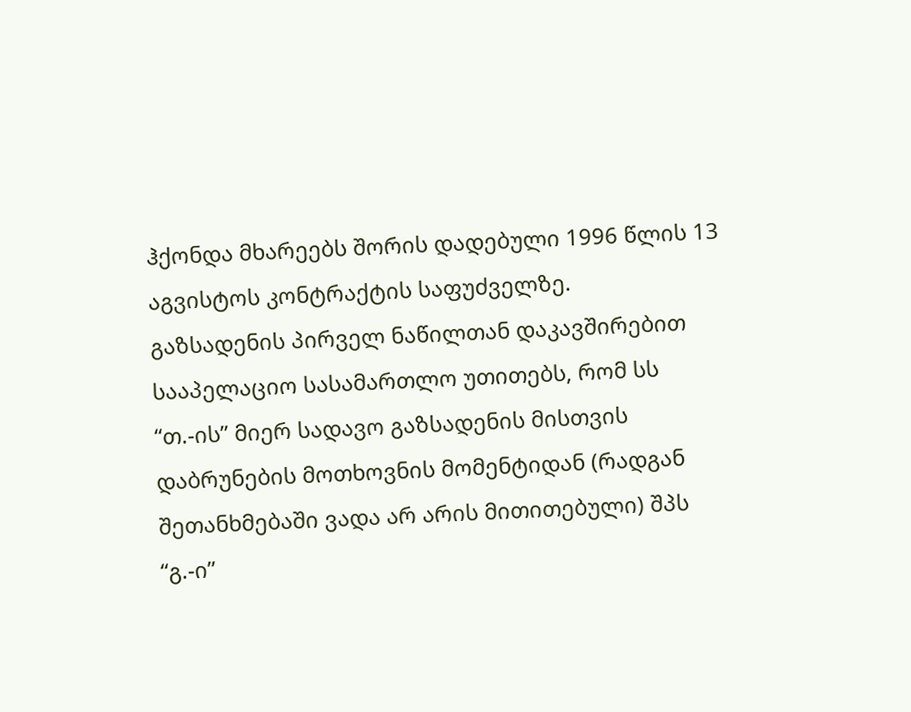ჰქონდა მხარეებს შორის დადებული 1996 წლის 13 აგვისტოს კონტრაქტის საფუძველზე.
გაზსადენის პირველ ნაწილთან დაკავშირებით სააპელაციო სასამართლო უთითებს, რომ სს “თ.-ის” მიერ სადავო გაზსადენის მისთვის დაბრუნების მოთხოვნის მომენტიდან (რადგან შეთანხმებაში ვადა არ არის მითითებული) შპს “გ.-ი”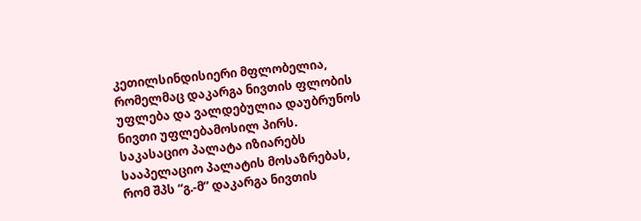კეთილსინდისიერი მფლობელია, რომელმაც დაკარგა ნივთის ფლობის უფლება და ვალდებულია დაუბრუნოს ნივთი უფლებამოსილ პირს.
საკასაციო პალატა იზიარებს სააპელაციო პალატის მოსაზრებას, რომ შპს “გ.-მ” დაკარგა ნივთის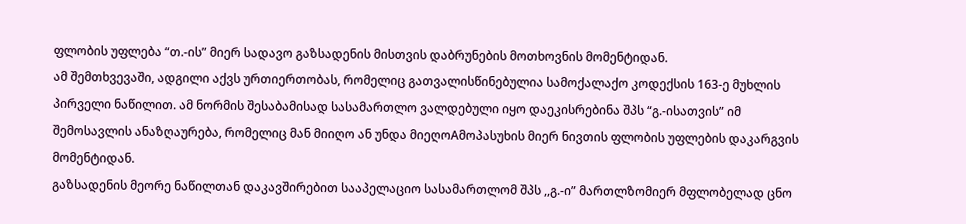ფლობის უფლება “თ.-ის” მიერ სადავო გაზსადენის მისთვის დაბრუნების მოთხოვნის მომენტიდან.
ამ შემთხვევაში, ადგილი აქვს ურთიერთობას, რომელიც გათვალისწინებულია სამოქალაქო კოდექსის 163-ე მუხლის პირველი ნაწილით. ამ ნორმის შესაბამისად სასამართლო ვალდებული იყო დაეკისრებინა შპს “გ.-ისათვის” იმ შემოსავლის ანაზღაურება, რომელიც მან მიიღო ან უნდა მიეღოAმოპასუხის მიერ ნივთის ფლობის უფლების დაკარგვის მომენტიდან.
გაზსადენის მეორე ნაწილთან დაკავშირებით სააპელაციო სასამართლომ შპს ,,გ.-ი” მართლზომიერ მფლობელად ცნო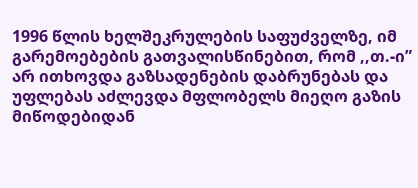1996 წლის ხელშეკრულების საფუძველზე, იმ გარემოებების გათვალისწინებით, რომ ,,თ.-ი” არ ითხოვდა გაზსადენების დაბრუნებას და უფლებას აძლევდა მფლობელს მიეღო გაზის მიწოდებიდან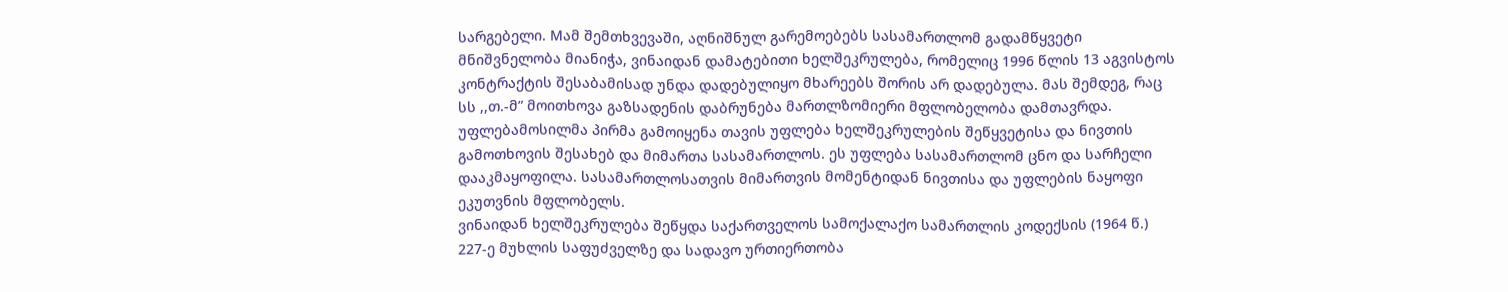სარგებელი. Mამ შემთხვევაში, აღნიშნულ გარემოებებს სასამართლომ გადამწყვეტი მნიშვნელობა მიანიჭა, ვინაიდან დამატებითი ხელშეკრულება, რომელიც 1996 წლის 13 აგვისტოს კონტრაქტის შესაბამისად უნდა დადებულიყო მხარეებს შორის არ დადებულა. მას შემდეგ, რაც სს ,,თ.-მ” მოითხოვა გაზსადენის დაბრუნება მართლზომიერი მფლობელობა დამთავრდა. უფლებამოსილმა პირმა გამოიყენა თავის უფლება ხელშეკრულების შეწყვეტისა და ნივთის გამოთხოვის შესახებ და მიმართა სასამართლოს. ეს უფლება სასამართლომ ცნო და სარჩელი დააკმაყოფილა. სასამართლოსათვის მიმართვის მომენტიდან ნივთისა და უფლების ნაყოფი ეკუთვნის მფლობელს.
ვინაიდან ხელშეკრულება შეწყდა საქართველოს სამოქალაქო სამართლის კოდექსის (1964 წ.) 227-ე მუხლის საფუძველზე და სადავო ურთიერთობა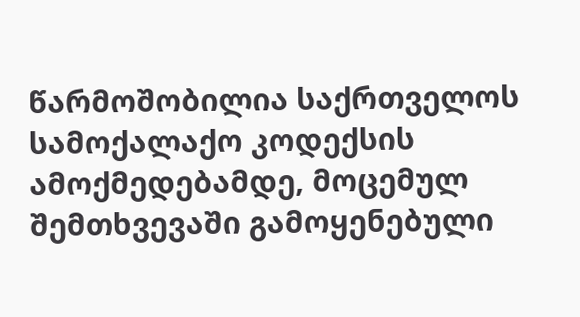წარმოშობილია საქრთველოს სამოქალაქო კოდექსის ამოქმედებამდე, მოცემულ შემთხვევაში გამოყენებული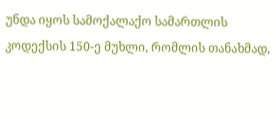უნდა იყოს სამოქალაქო სამართლის კოდექსის 150-ე მუხლი, რომლის თანახმად,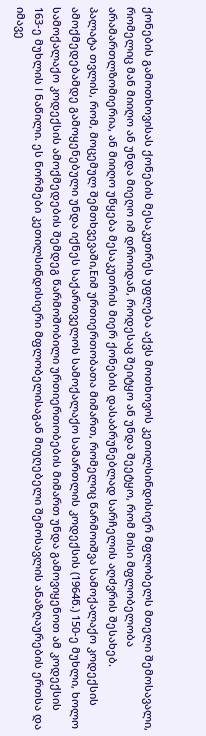ქონების გამოთხოვისას ქონების მესაკუთრეს უფლება აქვს მოთხოვოს კეთილსინდისიერ მფლობელს მთელი შემოსავალი, რომელიც მან მიიღო ან უნდა მიეღო იმ დროიდან, როდესაც შეიტყო ან უნდა შეეტყო, რომ მისი მფლობელობა არამართლზომიერია, ან მიიღო უწყება მესაკუთრის მიერ ქონების დასაბრუნებლად სარჩელის აღძვრის შესახებ.
პალატა თვლის, რომ, მოცემულ შემთხვევაში,Eიმ ურთიერთობათა მიმართ, რომელიც წარმოიშვა სამოქალაქო კოდექსის ამოქმედებამდე გამოყენებული უნდა იქნეს საქართველოს სამოქალაქო სამართლის კოდექსის (1964წ.) 150-ე მუხლი, ხოლო სამოქალაქო კოდექსის ამოქმედების შემდეგ წარმოშობილი ურთიერთობების მიმართ უნდა გამოვიყენოთ ამ კოდექსის 163-ე მუხლის I ნაწილი. ეს ნორმები კეთილსინდისიერი მფლობელისაგან მიუღებელი შემოსავლის ანაზღაურების ერთსა და იმავე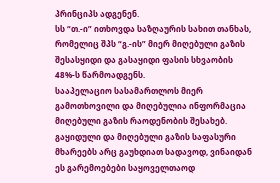პრინციპს ადგენენ.
სს “თ.-ი” ითხოვდა საზღაურის სახით თანხას, რომელიც შპს “გ.-ის” მიერ მიღებული გაზის შესასყიდი და გასაყიდი ფასის სხვაობის 48%-ს წარმოადგენს.
სააპელაციო სასამართლოს მიერ გამოთხოვილი და მიღებულია ინფორმაცია მიღებული გაზის რაოდენობის შესახებ. გაყიდული და მიღებული გაზის საფასური მხარეებს არც გაუხდიათ სადავოდ, ვინაიდან ეს გარემოებები საყოველთაოდ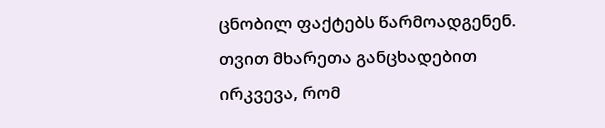ცნობილ ფაქტებს წარმოადგენენ.
თვით მხარეთა განცხადებით ირკვევა, რომ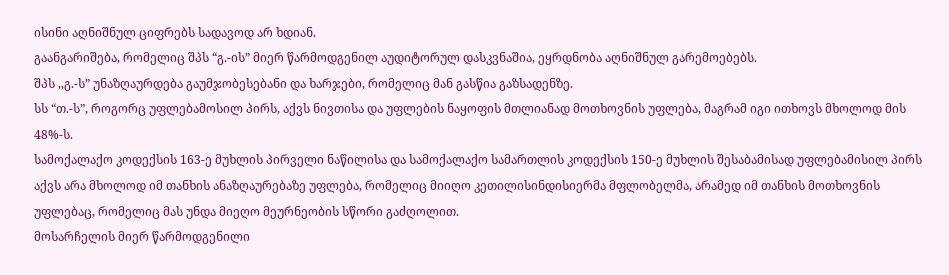ისინი აღნიშნულ ციფრებს სადავოდ არ ხდიან.
გაანგარიშება, რომელიც შპს “გ.-ის” მიერ წარმოდგენილ აუდიტორულ დასკვნაშია, ეყრდნობა აღნიშნულ გარემოებებს.
შპს ,,გ.-ს” უნაზღაურდება გაუმჯობესებანი და ხარჯები, რომელიც მან გასწია გაზსადენზე.
სს “თ.-ს”, როგორც უფლებამოსილ პირს, აქვს ნივთისა და უფლების ნაყოფის მთლიანად მოთხოვნის უფლება, მაგრამ იგი ითხოვს მხოლოდ მის 48%-ს.
სამოქალაქო კოდექსის 163-ე მუხლის პირველი ნაწილისა და სამოქალაქო სამართლის კოდექსის 150-ე მუხლის შესაბამისად უფლებამისილ პირს აქვს არა მხოლოდ იმ თანხის ანაზღაურებაზე უფლება, რომელიც მიიღო კეთილისინდისიერმა მფლობელმა, არამედ იმ თანხის მოთხოვნის უფლებაც, რომელიც მას უნდა მიეღო მეურნეობის სწორი გაძღოლით.
მოსარჩელის მიერ წარმოდგენილი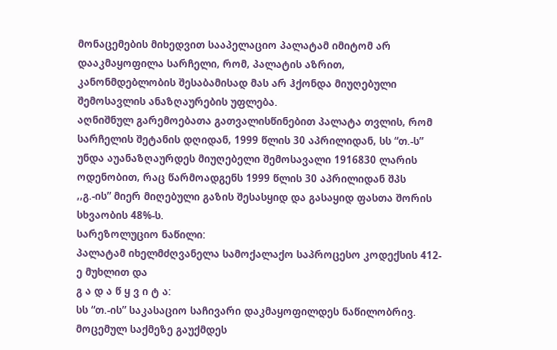მონაცემების მიხედვით სააპელაციო პალატამ იმიტომ არ დააკმაყოფილა სარჩელი, რომ, პალატის აზრით, კანონმდებლობის შესაბამისად მას არ ჰქონდა მიუღებული შემოსავლის ანაზღაურების უფლება.
აღნიშნულ გარემოებათა გათვალისწინებით პალატა თვლის, რომ სარჩელის შეტანის დღიდან, 1999 წლის 30 აპრილიდან, სს “თ.-ს” უნდა აუანაზღაურდეს მიუღებელი შემოსავალი 1916830 ლარის ოდენობით, რაც წარმოადგენს 1999 წლის 30 აპრილიდან შპს ,,გ.-ის” მიერ მიღებული გაზის შესასყიდ და გასაყიდ ფასთა შორის სხვაობის 48%-ს.
სარეზოლუციო ნაწილი:
პალატამ იხელმძღვანელა სამოქალაქო საპროცესო კოდექსის 412-ე მუხლით და
გ ა დ ა წ ყ ვ ი ტ ა:
სს “თ.-ის” საკასაციო საჩივარი დაკმაყოფილდეს ნაწილობრივ. მოცემულ საქმეზე გაუქმდეს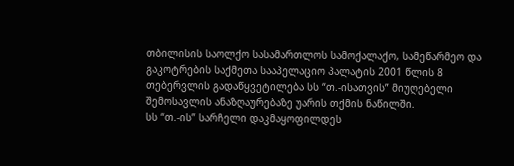თბილისის საოლქო სასამართლოს სამოქალაქო, სამეწარმეო და გაკოტრების საქმეთა სააპელაციო პალატის 2001 წლის 8 თებერვლის გადაწყვეტილება სს “თ.-ისათვის” მიუღებელი შემოსავლის ანაზღაურებაზე უარის თქმის ნაწილში.
სს “თ.-ის” სარჩელი დაკმაყოფილდეს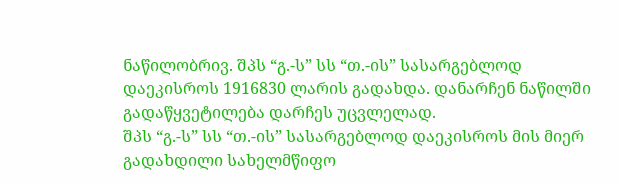ნაწილობრივ. შპს “გ.-ს” სს “თ.-ის” სასარგებლოდ დაეკისროს 1916830 ლარის გადახდა. დანარჩენ ნაწილში გადაწყვეტილება დარჩეს უცვლელად.
შპს “გ.-ს” სს “თ.-ის” სასარგებლოდ დაეკისროს მის მიერ გადახდილი სახელმწიფო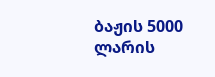ბაჟის 5000 ლარის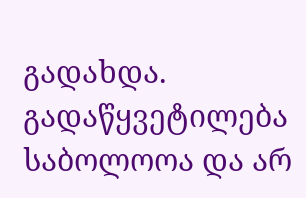გადახდა.
გადაწყვეტილება საბოლოოა და არ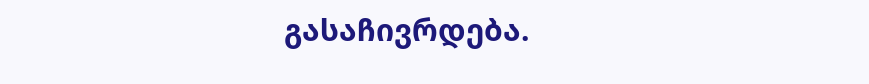გასაჩივრდება.